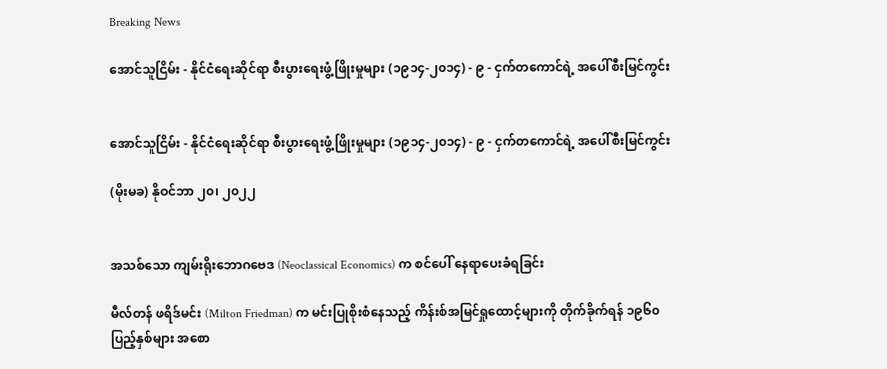Breaking News

အောင်သူငြိမ်း - နိုင်ငံရေးဆိုင်ရာ စီးပွားရေးဖွံ့ဖြိုးမှုများ (၁၉၁၄-၂၀၁၄) - ၉ - ငှက်တကောင်ရဲ့ အပေါ်စီးမြင်ကွင်း


အောင်သူငြိမ်း - နိုင်ငံရေးဆိုင်ရာ စီးပွားရေးဖွံ့ဖြိုးမှုများ (၁၉၁၄-၂၀၁၄) - ၉ - ငှက်တကောင်ရဲ့ အပေါ်စီးမြင်ကွင်း

(မိုးမခ) နိုဝင်ဘာ ၂၀၊ ၂၀၂၂


အသစ်သော ကျမ်းရိုးဘောဂဗေဒ (Neoclassical Economics) က စင်ပေါ် နေရာပေးခံရခြင်း

မီလ်တန် ဖရိဒ်မင်း (Milton Friedman) က မင်းပြုစိုးစံနေသည့် ကိန်းစ်အမြင်ရှုထောင့်များကို တိုက်ခိုက်ရန် ၁၉၆၀ ပြည့်နှစ်များ အစော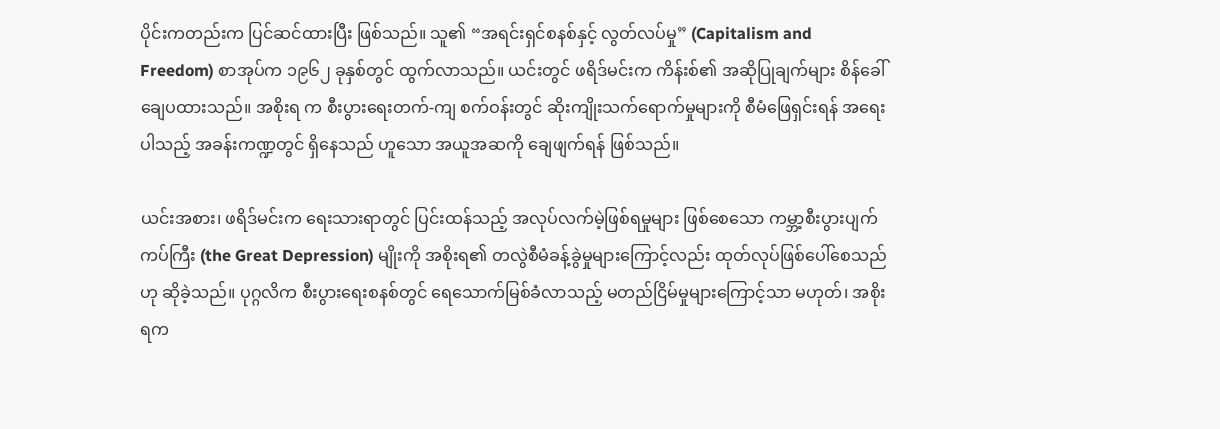ပိုင်းကတည်းက ပြင်ဆင်ထားပြီး ဖြစ်သည်။ သူ၏ “အရင်းရှင်စနစ်နှင့် လွတ်လပ်မှု” (Capitalism and Freedom) စာအုပ်က ၁၉၆၂ ခုနှစ်တွင် ထွက်လာသည်။ ယင်းတွင် ဖရိဒ်မင်းက ကိန်းစ်၏ အဆိုပြုချက်များ စိန်ခေါ်ချေပထားသည်။ အစိုးရ က စီးပွားရေးတက်-ကျ စက်ဝန်းတွင် ဆိုးကျိုးသက်ရောက်မှုများကို စီမံဖြေရှင်းရန် အရေးပါသည့် အခန်းကဏ္ဍတွင် ရှိနေသည် ဟူသော အယူအဆကို ချေဖျက်ရန် ဖြစ်သည်။

ယင်းအစား၊ ဖရိဒ်မင်းက ရေးသားရာတွင် ပြင်းထန်သည့် အလုပ်လက်မဲ့ဖြစ်ရမှုများ ဖြစ်စေသော ကမ္ဘာ့စီးပွားပျက်ကပ်ကြီး (the Great Depression) မျိုးကို အစိုးရ၏ တလွဲစီမံခန့်ခွဲမှုများကြောင့်လည်း ထုတ်လုပ်ဖြစ်ပေါ်စေသည်ဟု ဆိုခဲ့သည်။ ပုဂ္ဂလိက စီးပွားရေးစနစ်တွင် ရေသောက်မြစ်ခံလာသည့် မတည်ငြိမ်မှုများကြောင့်သာ မဟုတ်၊ အစိုးရက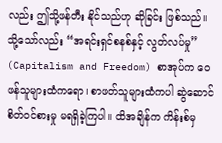လည်း ဤသို့ဖန်တီး နိုင်သည်ဟု ဆိုခြင်း ဖြစ်သည်။ သို့သော်လည်း “အရင်းရှင်စနစ်နှင့် လွတ်လပ်မှု” (Capitalism and Freedom) စာအုပ်က ဝေဖန်သူများထံကရော၊ စာဖတ်သူများထံကပါ ဆွဲဆောင်စိတ်ဝင်စားမှု မရရှိခဲ့ကြပါ။ ထိအချိန်က ကိန်းစ်မှ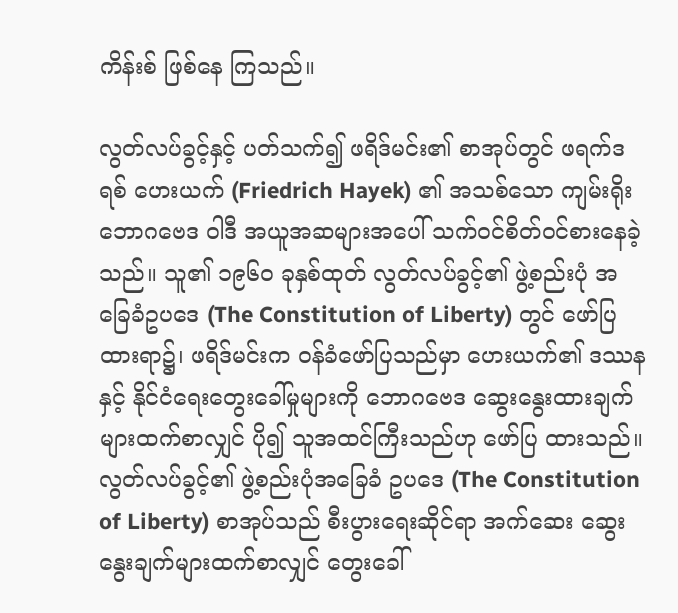ကိန်းစ် ဖြစ်နေ ကြသည်။

လွတ်လပ်ခွင့်နှင့် ပတ်သက်၍ ဖရိဒ်မင်း၏ စာအုပ်တွင် ဖရက်ဒရစ် ဟေးယက် (Friedrich Hayek) ၏ အသစ်သော ကျမ်းရိုး ဘောဂဗေဒ ဝါဒီ အယူအဆများအပေါ် သက်ဝင်စိတ်ဝင်စားနေခဲ့သည်။ သူ၏ ၁၉၆၀ ခုနှစ်ထုတ် လွတ်လပ်ခွင့်၏ ဖွဲ့စည်းပုံ အခြေခံဥပဒေ (The Constitution of Liberty) တွင် ဖော်ပြထားရာ၌၊ ဖရိဒ်မင်းက ဝန်ခံဖော်ပြသည်မှာ ဟေးယက်၏ ဒဿနနှင့် နိုင်ငံရေးတွေးခေါ်မှုများကို ဘောဂဗေဒ ဆွေးနွေးထားချက်များထက်စာလျှင် ပို၍ သူအထင်ကြီးသည်ဟု ဖော်ပြ ထားသည်။ လွတ်လပ်ခွင့်၏ ဖွဲ့စည်းပုံအခြေခံ ဥပဒေ (The Constitution of Liberty) စာအုပ်သည် စီးပွားရေးဆိုင်ရာ အက်ဆေး ဆွေးနွေးချက်များထက်စာလျှင် တွေးခေါ်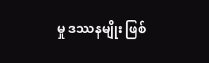မှု ဒဿနမျိုး ဖြစ်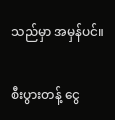သည်မှာ အမှန်ပင်။

စီးပွားတန့် ငွေ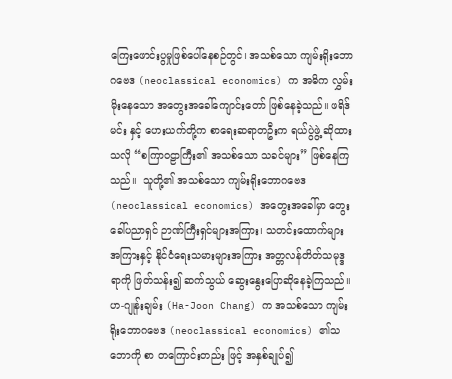ကြေးဖောင်းပွမှုဖြစ်ပေါ်နေစဉ်တွင်၊ အသစ်သော ကျမ်းရိုးဘောဂဗေဒ (neoclassical economics) က အဓိက လွှမ်းမိုးနေသော အတွေးအခေါ်ကျောင်းတော် ဖြစ်နေခဲ့သည်။ ဖရိဒ်မင်း နှင့် ဟေးယက်တို့က စာရေးဆရာတဦးက ရယ်ပွဲဖွဲ့ ဆိုထားသလို “စကြာဝဠာကြီး၏ အသစ်သော သခင်များ” ဖြစ်နေကြသည်။  သူတို့၏ အသစ်သော ကျမ်းရိုးဘောဂဗေဒ (neoclassical economics) အတွေးအခေါ်မှာ တွေးခေါ်ပညာရှင် ဉာဏ်ကြီးရှင်များအကြား၊ သတင်းထောက်များ အကြားနှင့် နိုင်ငံရေးသမားများအကြား အတ္တလန်တိတ်သမုဒ္ဒရာကို ဖြတ်သန်း၍ ဆက်သွယ် ဆွေးနွေးပြောဆိုနေခဲ့ကြသည်။ ဟ-ဂျုန်းချမ်း (Ha-Joon Chang) က အသစ်သော ကျမ်းရိုးဘောဂဗေဒ (neoclassical economics) ၏သဘောကို စာ တကြောင်းတည်း ဖြင့် အနှစ်ချုပ်၍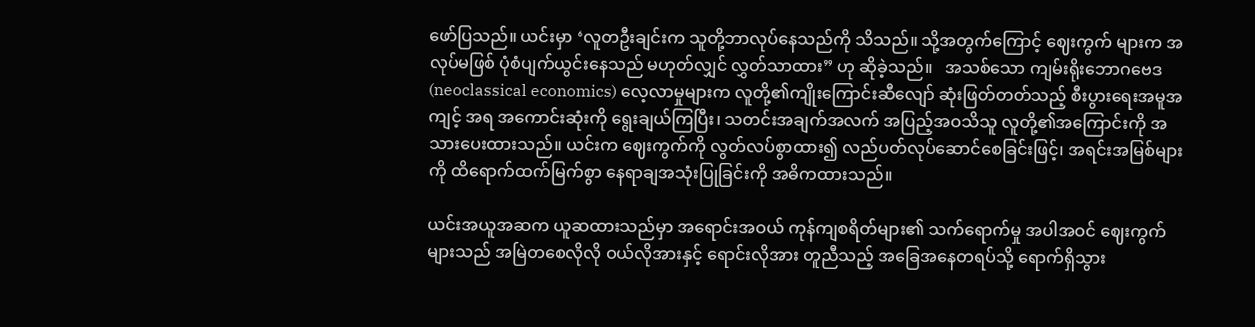ဖော်ပြသည်။ ယင်းမှာ ‘လူတဦးချင်းက သူတို့ဘာလုပ်နေသည်ကို သိသည်။ သို့အတွက်ကြောင့် ဈေးကွက် များက အလုပ်မဖြစ် ပုံစံပျက်ယွင်းနေသည် မဟုတ်လျှင် လွှတ်သာထား” ဟု ဆိုခဲ့သည်။   အသစ်သော ကျမ်းရိုးဘောဂဗေဒ (neoclassical economics) လေ့လာမှုများက လူတို့၏ကျိုးကြောင်းဆီလျော် ဆုံးဖြတ်တတ်သည့် စီးပွားရေးအမူအကျင့် အရ အကောင်းဆုံးကို ရွေးချယ်ကြပြီး၊ သတင်းအချက်အလက် အပြည့်အဝသိသူ လူတို့၏အကြောင်းကို အသားပေးထားသည်။ ယင်းက ဈေးကွက်ကို လွတ်လပ်စွာထား၍ လည်ပတ်လုပ်ဆောင်စေခြင်းဖြင့်၊ အရင်းအမြစ်များကို ထိရောက်ထက်မြက်စွာ နေရာချအသုံးပြုခြင်းကို အဓိကထားသည်။

ယင်းအယူအဆက ယူဆထားသည်မှာ အရောင်းအဝယ် ကုန်ကျစရိတ်များ၏ သက်ရောက်မှု အပါအဝင် ဈေးကွက်များသည် အမြဲတစေလိုလို ဝယ်လိုအားနှင့် ရောင်းလိုအား တူညီသည့် အခြေအနေတရပ်သို့ ရောက်ရှိသွား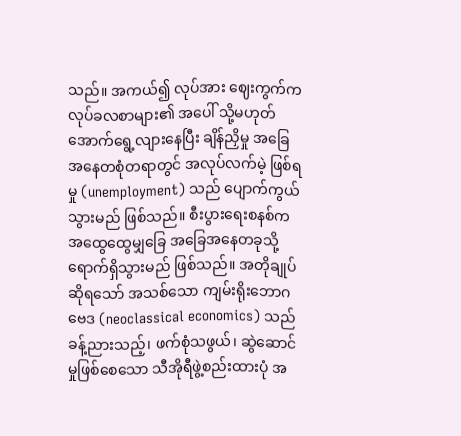သည်။ အကယ်၍ လုပ်အား ဈေးကွက်က လုပ်ခလစာများ၏ အပေါ် သို့မဟုတ် အောက်ရွေ့လျားနေပြီး ချိန်ညှိမှု အခြေအနေတစုံတရာတွင် အလုပ်လက်မဲ့ ဖြစ်ရမှု (unemployment) သည် ပျောက်ကွယ်သွားမည် ဖြစ်သည်။ စီးပွားရေးစနစ်က အထွေထွေမျှခြေ အခြေအနေတခုသို့ ရောက်ရှိသွားမည် ဖြစ်သည်။ အတိုချုပ်ဆိုရသော် အသစ်သော ကျမ်းရိုးဘောဂဗေဒ (neoclassical economics) သည် ခန့်ညားသည့်၊ ဖက်စုံသဖွယ်၊ ဆွဲဆောင်မှုဖြစ်စေသော သီအိုရီဖွဲ့စည်းထားပုံ အ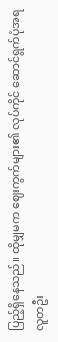ပြည့်ရှိနေသည်။ ထိုမျှမက ဈေးကွက်များ၏ လုပ်ကိုင် ဆောင်ရွက်ပုံအရ လူတဦး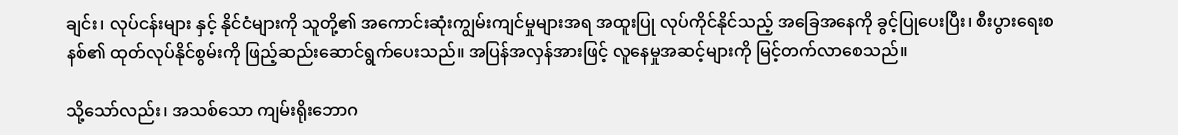ချင်း၊ လုပ်ငန်းများ နှင့် နိုင်ငံများကို သူတို့၏ အကောင်းဆုံးကျွမ်းကျင်မှုများအရ အထူးပြု လုပ်ကိုင်နိုင်သည့် အခြေအနေကို ခွင့်ပြုပေးပြီး၊ စီးပွားရေးစနစ်၏ ထုတ်လုပ်နိုင်စွမ်းကို ဖြည့်ဆည်းဆောင်ရွက်ပေးသည်။ အပြန်အလှန်အားဖြင့် လူနေမှုအဆင့်များကို မြင့်တက်လာစေသည်။

သို့သော်လည်း၊ အသစ်သော ကျမ်းရိုးဘောဂ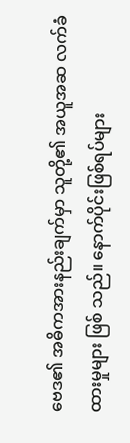ဗေဒ၏ အဓိကအားနည်းချက်မှာ သူတို့၏ အယူအဆ လက်ခံထားမှုများ ဖြစ် သည်။ နောက်ပိုင်းဖြစ်ရပ်များ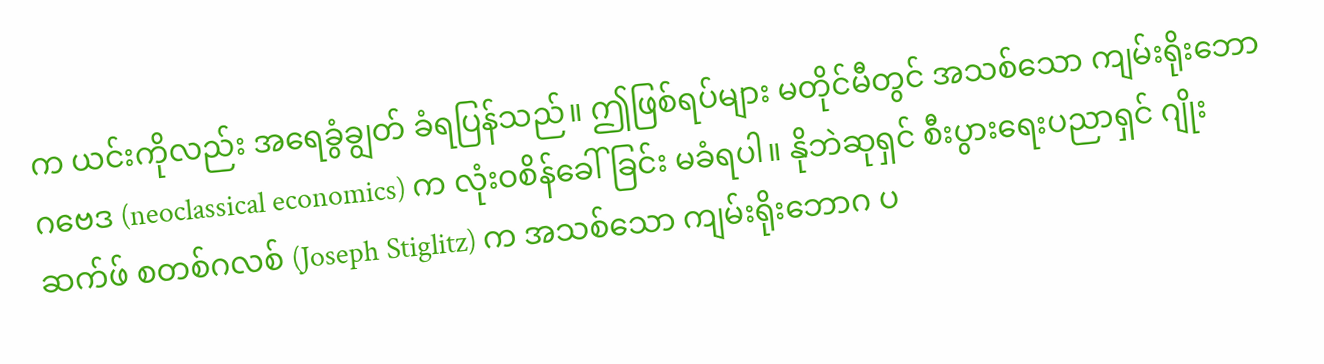က ယင်းကိုလည်း အရေခွံချွတ် ခံရပြန်သည်။ ဤဖြစ်ရပ်များ မတိုင်မီတွင် အသစ်သော ကျမ်းရိုးဘောဂဗေဒ (neoclassical economics) က လုံးဝစိန်ခေါ်ခြင်း မခံရပါ။ နိုဘဲဆုရှင် စီးပွားရေးပညာရှင် ဂျိုးဆက်ဖ် စတစ်ဂလစ် (Joseph Stiglitz) က အသစ်သော ကျမ်းရိုးဘောဂ ပ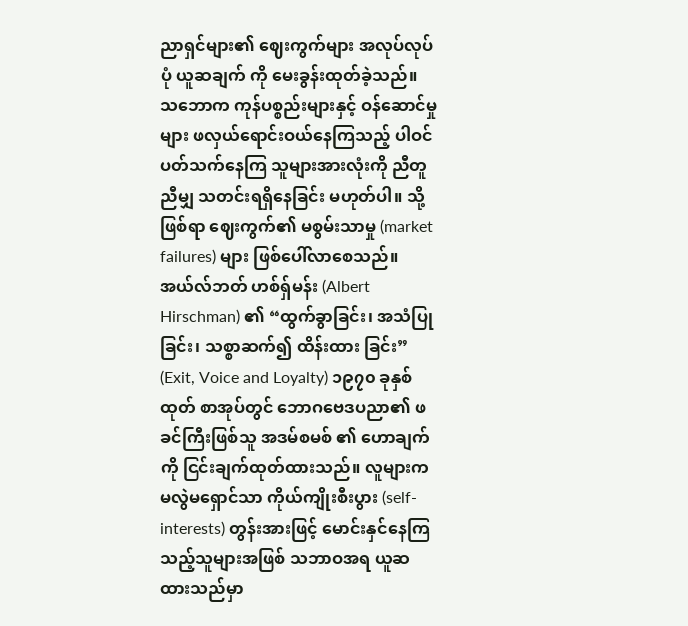ညာရှင်များ၏ ဈေးကွက်များ အလုပ်လုပ်ပုံ ယူဆချက် ကို မေးခွန်းထုတ်ခဲ့သည်။ သဘောက ကုန်ပစ္စည်းများနှင့် ဝန်ဆောင်မှုများ ဖလှယ်ရောင်းဝယ်နေကြသည့် ပါဝင်ပတ်သက်နေကြ သူများအားလုံးကို ညီတူညီမျှ သတင်းရရှိနေခြင်း မဟုတ်ပါ။ သို့ဖြစ်ရာ ဈေးကွက်၏ မစွမ်းသာမှု (market failures) များ ဖြစ်ပေါ်လာစေသည်။ အယ်လ်ဘတ် ဟစ်ရှ်မန်း (Albert Hirschman) ၏ “ထွက်ခွာခြင်း၊ အသံပြုခြင်း၊ သစ္စာဆက်၍ ထိန်းထား ခြင်း” (Exit, Voice and Loyalty) ၁၉၇၀ ခုနှစ်ထုတ် စာအုပ်တွင် ဘောဂဗေဒပညာ၏ ဖခင်ကြီးဖြစ်သူ အဒမ်စမစ် ၏ ဟောချက်ကို ငြင်းချက်ထုတ်ထားသည်။ လူများက မလွဲမရှောင်သာ ကိုယ်ကျိုးစီးပွား (self-interests) တွန်းအားဖြင့် မောင်းနှင်နေကြသည့်သူများအဖြစ် သဘာဝအရ ယူဆထားသည်မှာ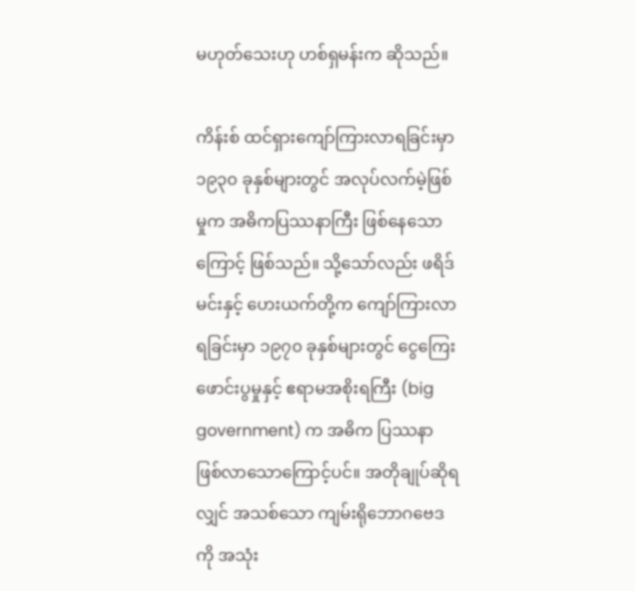မဟုတ်သေးဟု ဟစ်ရှမန်းက ဆိုသည်။

ကိန်းစ် ထင်ရှားကျော်ကြားလာရခြင်းမှာ ၁၉၃၀ ခုနှစ်များတွင် အလုပ်လက်မဲ့ဖြစ်မှုက အဓိကပြဿနာကြီး ဖြစ်နေသော ကြောင့် ဖြစ်သည်။ သို့သော်လည်း ဖရိဒ်မင်းနှင့် ဟေးယက်တို့က ကျော်ကြားလာရခြင်းမှာ ၁၉၇၀ ခုနှစ်များတွင် ငွေကြေး ဖောင်းပွမှုနှင့် ဧရာမအစိုးရကြီး (big government) က အဓိက ပြဿနာ ဖြစ်လာသောကြောင့်ပင်။ အတိုချုပ်ဆိုရလျှင် အသစ်သော ကျမ်းရိုဘောဂဗေဒကို အသုံး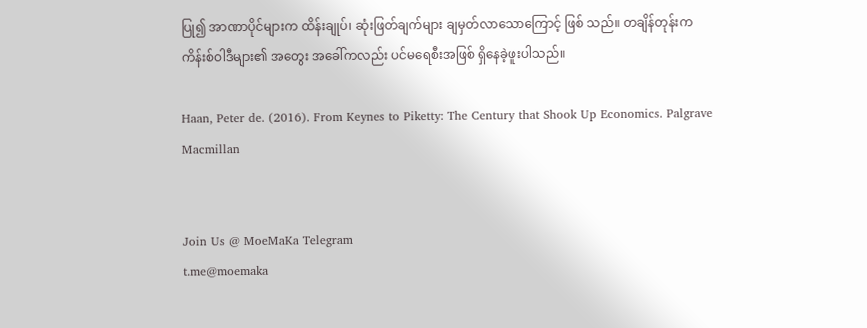ပြု၍ အာဏာပိုင်များက ထိန်းချုပ်၊ ဆုံးဖြတ်ချက်များ ချမှတ်လာသောကြောင့် ဖြစ် သည်။ တချိန်တုန်းက ကိန်းစ်ဝါဒီများ၏ အတွေး အခေါ်ကလည်း ပင်မရေစီးအဖြစ် ရှိနေခဲ့ဖူးပါသည်။

Haan, Peter de. (2016). From Keynes to Piketty: The Century that Shook Up Economics. Palgrave Macmillan


Join Us @ MoeMaKa Telegram
t.me@moemaka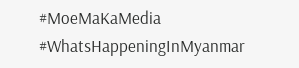#MoeMaKaMedia
#WhatsHappeningInMyanmar